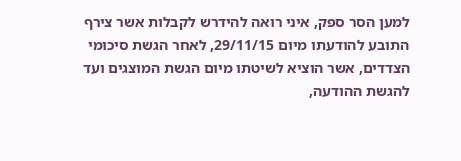למען הסר ספק, איני רואה להידרש לקבלות אשר צירף התובע להודעתו מיום 29/11/15, לאחר הגשת סיכומי הצדדים, אשר הוציא לשיטתו מיום הגשת המוצגים ועד להגשת ההודעה,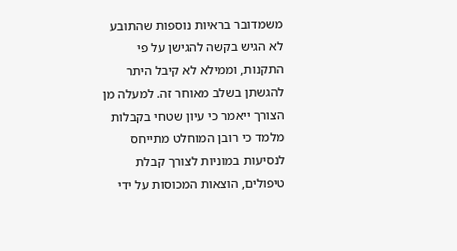משמדובר בראיות נוספות שהתובע לא הגיש בקשה להגישן על פי התקנות, וממילא לא קיבל היתר להגשתן בשלב מאוחר זה. למעלה מן הצורך ייאמר כי עיון שטחי בקבלות מלמד כי רובן המוחלט מתייחס לנסיעות במוניות לצורך קבלת טיפולים, הוצאות המכוסות על ידי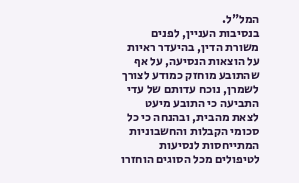המל"ל.
בנסיבות העניין, לפנים משורת הדין, בהיעדר ראיות על הוצאות הנסיעה, על אף שהתובע מוחזק כמודע לצורך לשמרן, נוכח עדותם של עדי התביעה כי התובע מיעט לצאת מהבית, ובהנחה כי כל סכומי הקבלות והחשבוניות המתייחסות לנסיעות לטיפולים מכל הסוגים הוחזרו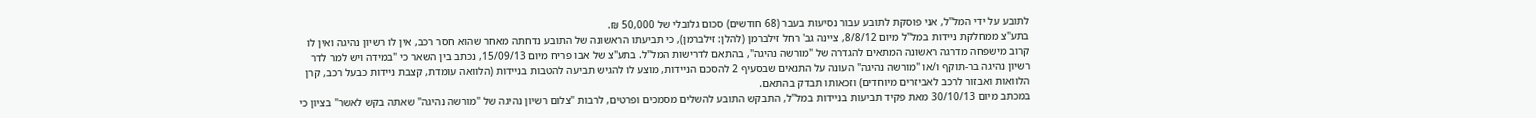לתובע על ידי המל"ל, אני פוסקת לתובע עבור נסיעות בעבר (68 חודשים) סכום גלובלי של 50,000 ₪.
בתע"צ ממחלקת ניידות במל"ל מיום 8/8/12, ציינה גב' רחל זילברמן (להלן: זילברמן), כי תביעתו הראשונה של התובע נדחתה מאחר שהוא חסר רכב, אין לו רשיון נהיגה ואין לו קרוב מישפחה מדרגה ראשונה המתאים להגדרה של "מורשה נהיגה", בהתאם לדרישות המל"ל. בתע"צ של אבו פריח מיום 15/09/13, נכתב בין השאר כי "במידה ויש למר לדר רשיון נהיגה בר-תוקף ו/או "מורשה נהיגה" העונה על התנאים שבסעיף 2 להסכם הניידות, מוצע לו להגיש תביעה להטבות בניידות (הלוואה עומדת, קצבת ניידות כבעל רכב, קרן הלוואות ואבזור לרכב לאביזרים מיוחדים) וזכאותו תבדק בהתאם.
במכתב מיום 30/10/13 מאת פקיד תביעות בניידות במל"ל, התבקש התובע להשלים מסמכים ופרטים, לרבות "צלום רשיון נהיגה של "מורשה נהיגה" שאתה בקש לאשר" בציון כי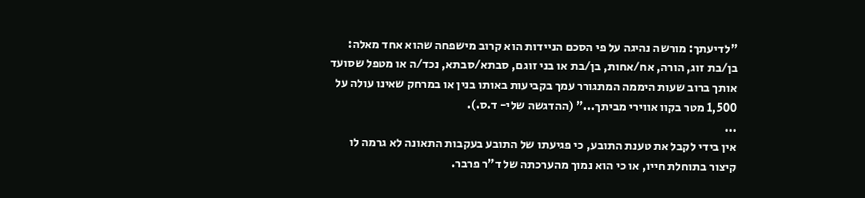"לדיעתך: מורשה נהיגה על פי הסכם הניידות הוא קרוב מישפחה שהוא אחד מאלה: בן/בת זוג, הורה, אח/אחות, בן/בת או בני זוגם, סבתא/סבתא, נכד/ה או מטפל שסועד אותך ברוב שעות היממה המתגורר עמך בקביעות באותו בנין או במרחק שאינו עולה על 1,500 מטר בקוו אווירי מביתך..." (ההדגשה שלי- ד.ס.).
...
אין בידי לקבל את טענת התובע, כי פגיעתו של התובע בעקבות התאונה לא גרמה לו קיצור בתוחלת חייו, או כי הוא נמוך מהערכתה של ד"ר פרבר.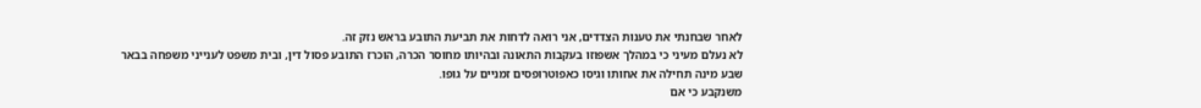לאחר שבחנתי את טענות הצדדים, אני רואה לדחות את תביעת התובע בראש נזק זה.
לא נעלם מעיני כי במהלך אשפוזו בעקבות התאונה ובהיותו מחוסר הכרה, הוכרז התובע פסול דין, ובית משפט לענייני משפחה בבאר שבע מינה תחילה את אחותו וגיסו כאפוטרופסים זמניים על גופו.
משנקבע כי אם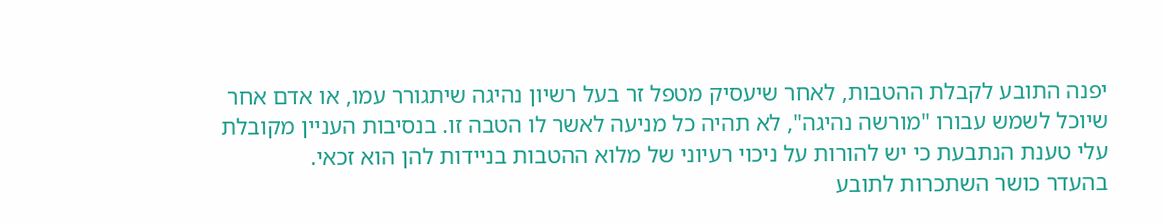יפנה התובע לקבלת ההטבות, לאחר שיעסיק מטפל זר בעל רשיון נהיגה שיתגורר עמו, או אדם אחר שיוכל לשמש עבורו "מורשה נהיגה", לא תהיה כל מניעה לאשר לו הטבה זו. בנסיבות העניין מקובלת עלי טענת הנתבעת כי יש להורות על ניכוי רעיוני של מלוא ההטבות בניידות להן הוא זכאי.
בהעדר כושר השתכרות לתובע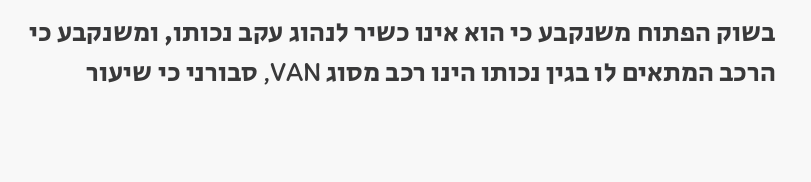בשוק הפתוח משנקבע כי הוא אינו כשיר לנהוג עקב נכותו, ומשנקבע כי הרכב המתאים לו בגין נכותו הינו רכב מסוג VAN, סבורני כי שיעור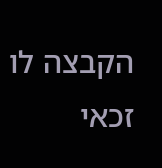הקבצה לו זכאי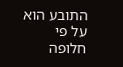התובע הוא על פי חלופה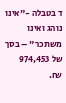ד בטבלה -"אינו נוהג ואינו משתכר" – בסך של 974,453 ₪.